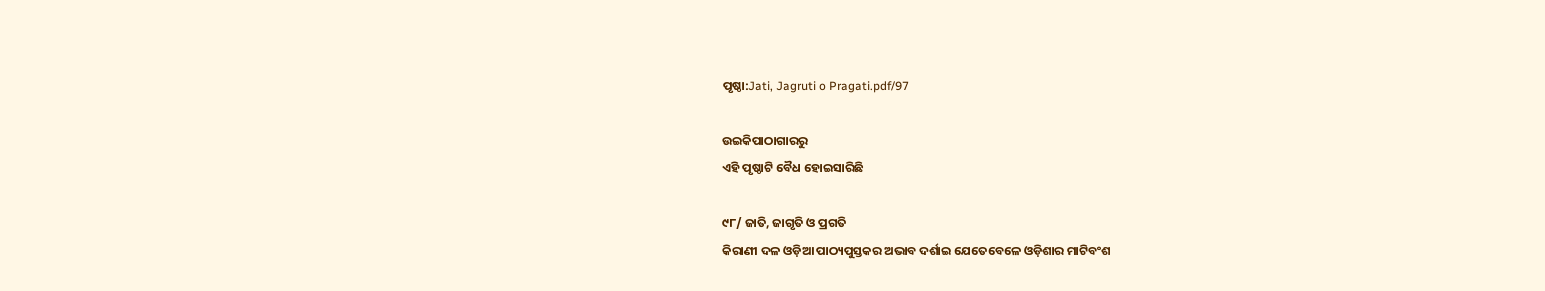ପୃଷ୍ଠା:Jati, Jagruti o Pragati.pdf/97

ଉଇକିପାଠାଗାର‌ରୁ
ଏହି ପୃଷ୍ଠାଟି ବୈଧ ହୋଇସାରିଛି

୯୮/ ଜାତି, ଜାଗୃତି ଓ ପ୍ରଗତି
କିରାଣୀ ଦଳ ଓଡ଼ିଆ ପାଠ୍ୟପୁସ୍ତକର ଅଭାବ ଦର୍ଶାଇ ଯେତେବେଳେ ଓଡ଼ିଶାର ମାଟିବଂଶ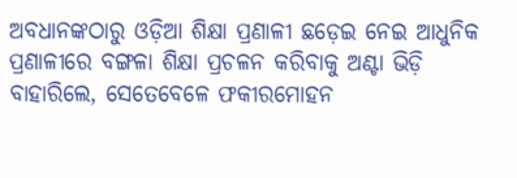ଅବଧାନଙ୍କଠାରୁ ଓଡ଼ିଆ ଶିକ୍ଷା ପ୍ରଣାଳୀ ଛଡ଼େଇ ନେଇ ଆଧୁନିକ ପ୍ରଣାଳୀରେ ବଙ୍ଗଳା ଶିକ୍ଷା ପ୍ରଚଳନ କରିବାକୁ ଅଣ୍ଟା ଭିଡ଼ି ବାହାରିଲେ, ସେତେବେଳେ ଫକୀରମୋହନ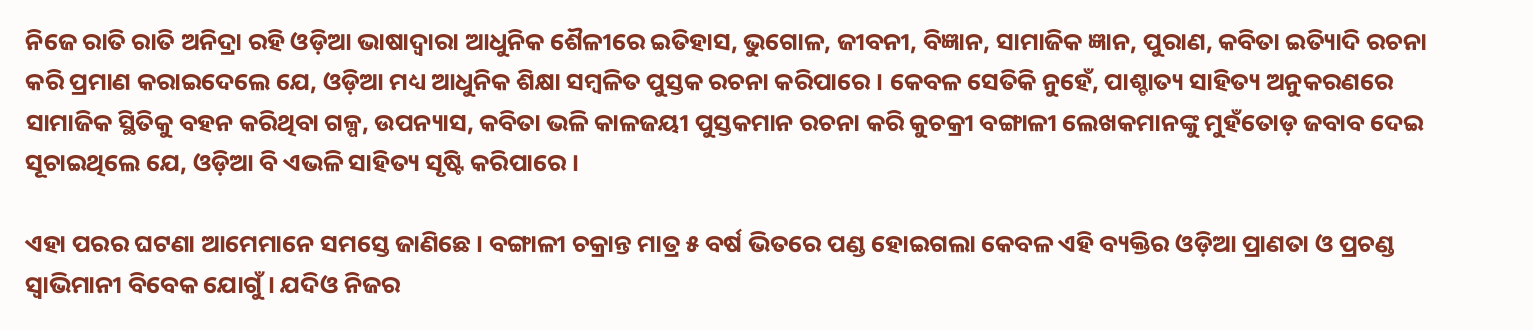ନିଜେ ରାତି ରାତି ଅନିଦ୍ରା ରହି ଓଡ଼ିଆ ଭାଷାଦ୍ୱାରା ଆଧୁନିକ ଶୈଳୀରେ ଇତିହାସ, ଭୁଗୋଳ, ଜୀବନୀ, ବିଜ୍ଞାନ, ସାମାଜିକ ଜ୍ଞାନ, ପୁରାଣ, କବିତା ଇତ୍ୟାିଦି ରଚନା କରି ପ୍ରମାଣ କରାଇଦେଲେ ଯେ, ଓଡ଼ିଆ ମଧ୍ୟ ଆଧୁନିକ ଶିକ୍ଷା ସମ୍ବଳିତ ପୁସ୍ତକ ରଚନା କରିପାରେ । କେବଳ ସେତିକି ନୁହେଁ, ପାଶ୍ଚାତ୍ୟ ସାହିତ୍ୟ ଅନୁକରଣରେ ସାମାଜିକ ସ୍ଥିତିକୁ ବହନ କରିଥିବା ଗଳ୍ପ, ଉପନ୍ୟାସ, କବିତା ଭଳି କାଳଜୟୀ ପୁସ୍ତକମାନ ରଚନା କରି କୁଚକ୍ରୀ ବଙ୍ଗାଳୀ ଲେଖକମାନଙ୍କୁ ମୁହଁତୋଡ଼ ଜବାବ ଦେଇ ସୂଚାଇଥିଲେ ଯେ, ଓଡ଼ିଆ ବି ଏଭଳି ସାହିତ୍ୟ ସୃଷ୍ଟି କରିପାରେ ।

ଏହା ପରର ଘଟଣା ଆମେମାନେ ସମସ୍ତେ ଜାଣିଛେ । ବଙ୍ଗାଳୀ ଚକ୍ରାନ୍ତ ମାତ୍ର ୫ ବର୍ଷ ଭିତରେ ପଣ୍ଡ ହୋଇଗଲା କେବଳ ଏହି ବ୍ୟକ୍ତିର ଓଡ଼ିଆ ପ୍ରାଣତା ଓ ପ୍ରଚଣ୍ଡ ସ୍ୱାଭିମାନୀ ବିବେକ ଯୋଗୁଁ । ଯଦିଓ ନିଜର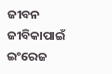ଜୀବନ ଜୀବିକାପାଇଁ ଇଂରେଜ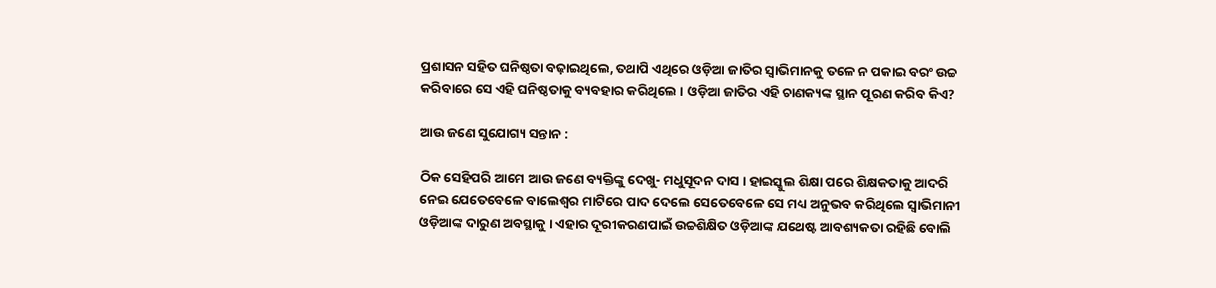ପ୍ରଶାସନ ସହିତ ଘନିଷ୍ଠତା ବଢ଼ାଇଥିଲେ, ତଥାପି ଏଥିରେ ଓଡ଼ିଆ ଜାତିର ସ୍ୱାଭିମାନକୁ ତଳେ ନ ପକାଇ ବରଂ ଉଚ୍ଚ କରିବାରେ ସେ ଏହି ଘନିଷ୍ଠତାକୁ ବ୍ୟବହାର କରିଥିଲେ । ଓଡ଼ିଆ ଜାତିର ଏହି ଚାଣକ୍ୟଙ୍କ ସ୍ଥାନ ପୂରଣ କରିବ କିଏ?

ଆଉ ଜଣେ ସୁଯୋଗ୍ୟ ସନ୍ତାନ :

ଠିକ ସେହିପରି ଆମେ ଆଉ ଜଣେ ବ୍ୟକ୍ତିଙ୍କୁ ଦେଖୁ- ମଧୁସୂଦନ ଦାସ । ହାଇସ୍କୁଲ ଶିକ୍ଷା ପରେ ଶିକ୍ଷକତାକୁ ଆଦରି ନେଇ ଯେତେବେଳେ ବାଲେଶ୍ୱର ମାଟିରେ ପାଦ ଦେଲେ ସେତେବେଳେ ସେ ମଧ୍ୟ ଅନୁଭବ କରିଥିଲେ ସ୍ୱାଭିମାନୀ ଓଡ଼ିଆଙ୍କ ଦାରୁଣ ଅବସ୍ଥାକୁ । ଏହାର ଦୂରୀକରଣପାଇଁ ଉଚ୍ଚଶିକ୍ଷିତ ଓଡ଼ିଆଙ୍କ ଯଥେଷ୍ଟ ଆବଶ୍ୟକତା ରହିଛି ବୋଲି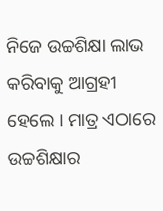ନିଜେ ଉଚ୍ଚଶିକ୍ଷା ଲାଭ କରିବାକୁ ଆଗ୍ରହୀ ହେଲେ । ମାତ୍ର ଏଠାରେ ଉଚ୍ଚଶିକ୍ଷାର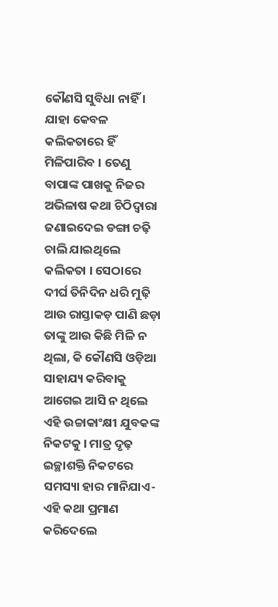କୌଣସି ସୁବିଧା ନାହିଁ । ଯାହା କେବଳ କଲିକତାରେ ହିଁ ମିଳିପାରିବ । ତେଣୁ ବାପାଙ୍କ ପାଖକୁ ନିଜର ଅଭିଳାଷ କଥା ଚିଠିଦ୍ୱାରା ଜଣାଇଦେଇ ଡଙ୍ଗା ଚଢ଼ି ଚାଲି ଯାଇଥିଲେ କଲିକତା । ସେଠାରେ ଦୀର୍ଘ ତିନିଦିନ ଧରି ମୁଢ଼ି ଆଉ ରାସ୍ତାକଡ଼ ପାଣି ଛଡ଼ା ତାଙ୍କୁ ଆଉ କିଛି ମିଳି ନ ଥିଲା, କି କୌଣସି ଓଡ଼ିଆ ସାହାଯ୍ୟ କରିବାକୁ ଆଗେଇ ଆସି ନ ଥିଲେ ଏହି ଉଚ୍ଚାକାଂକ୍ଷୀ ଯୁବକଙ୍କ ନିକଟକୁ । ମାତ୍ର ଦୃଢ଼ ଇଚ୍ଛାଶକ୍ତି ନିକଟରେ ସମସ୍ୟା ହାର ମାନିଯାଏ- ଏହି କଥା ପ୍ରମାଣ କରିଦେଲେ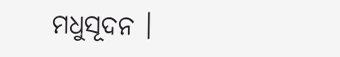ମଧୁସୂଦନ ।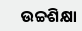ଉଚ୍ଚଶିକ୍ଷା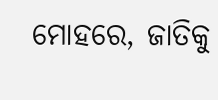ମୋହରେ, ଜାତିକୁ